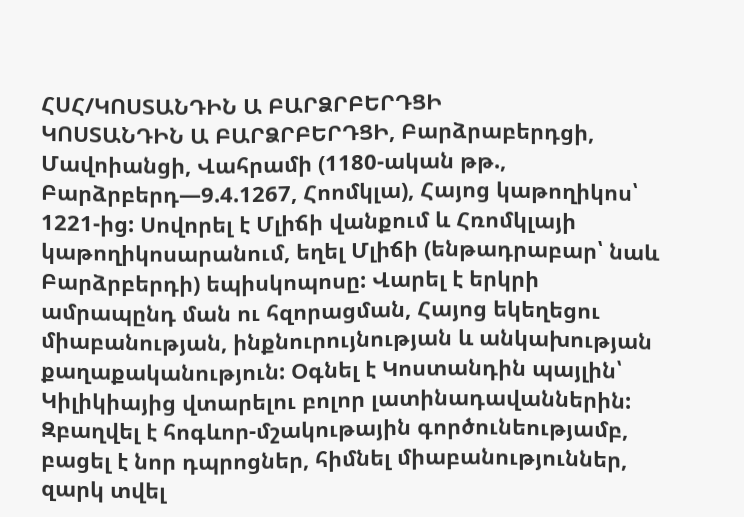ՀՍՀ/ԿՈՍՏԱՆԴԻՆ Ա ԲԱՐՁՐԲԵՐԴՑԻ
ԿՈՍՏԱՆԴԻՆ Ա ԲԱՐՁՐԲԵՐԴՑԻ, Բարձրաբերդցի, Մավոիանցի, Վահրամի (1180-ական թթ., Բարձրբերդ—9.4.1267, Հոոմկլա), Հայոց կաթողիկոս՝ 1221-ից: Սովորել է Մլիճի վանքում և Հռոմկլայի կաթողիկոսարանում, եղել Մլիճի (ենթադրաբար՝ նաև Բարձրբերդի) եպիսկոպոսը: Վարել է երկրի ամրապընդ ման ու հզորացման, Հայոց եկեղեցու միաբանության, ինքնուրույնության և անկախության քաղաքականություն: Օգնել է Կոստանդին պայլին՝ Կիլիկիայից վտարելու բոլոր լատինադավաններին: Զբաղվել է հոգևոր-մշակութային գործունեությամբ, բացել է նոր դպրոցներ, հիմնել միաբանություններ, զարկ տվել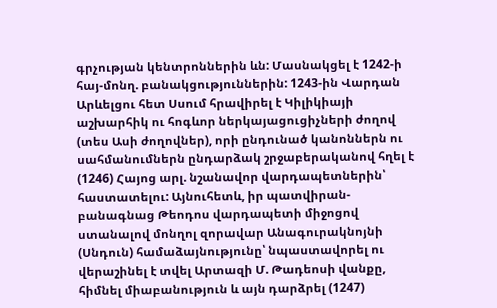գրչության կենտրոններին ևն: Մասնակցել է 1242-ի հայ-մոնղ. բանակցություններին: 1243-ին Վարդան Արևելցու հետ Սսում հրավիրել է Կիլիկիայի աշխարհիկ ու հոգևոր ներկայացուցիչների ժողով (տես Ասի ժողովներ), որի ընդունած կանոններն ու սահմանումներն ընդարձակ շրջաբերականով հղել է (1246) Հայոց արլ. նշանավոր վարդապետներին՝ հաստատելու: Այնուհետև, իր պատվիրան-բանագնաց Թեոդոս վարդապետի միջոցով ստանալով մոնղոլ զորավար Անագուրակնոյնի (Սնդուն) համաձայնությունը՝ նպաստավորել ու վերաշինել է տվել Արտազի Մ. Թադեոսի վանքը, հիմնել միաբանություն և այն դարձրել (1247)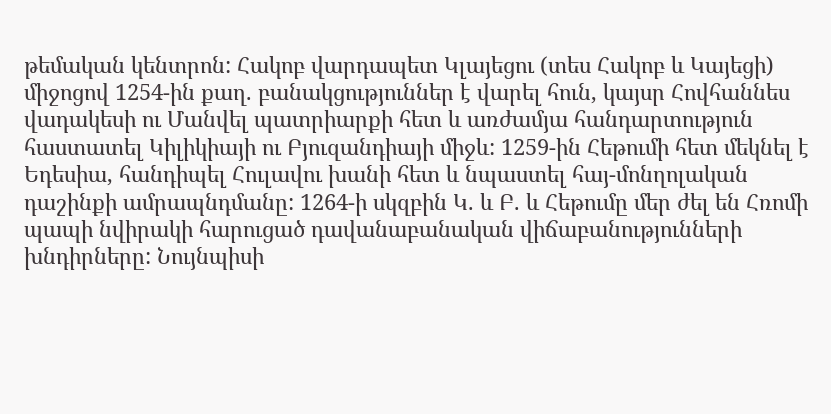թեմական կենտրոն: Հակոբ վարդապետ Կլայեցու (տես Հակոբ և Կայեցի) միջոցով 1254-ին քաղ. բանակցություններ է վարել հուն, կայսր Հովհաննես վադակեսի ու Մանվել պատրիարքի հետ և առժամյա հանդարտություն հաստատել Կիլիկիայի ու Բյուզանդիայի միջև: 1259-ին Հեթումի հետ մեկնել է Եդեսիա, հանդիպել Հուլավու խանի հետ և նպաստել հայ-մոնղոլական դաշինքի ամրապնդմանը: 1264-ի սկզբին Կ. և Բ. և Հեթումը մեր ժել են Հռոմի պապի նվիրակի հարուցած դավանաբանական վիճաբանությունների խնդիրները: Նույնպիսի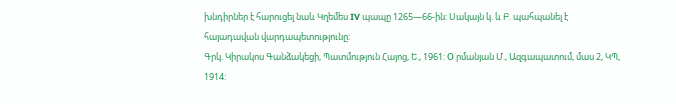խնդիրներ է հարուցել նաև Կղեմես IV պապը 1265—66-ին: Սակայն կ. և Բ. պահպանել է հայադավան վարդապետությունը:
Գրկ. Կիրակոս Գանձակեցի, Պատմություն Հայոց, Ե., 1961: О րմանյան Մ., Ազգապատում, մաս 2, ԿՊ, 1914: